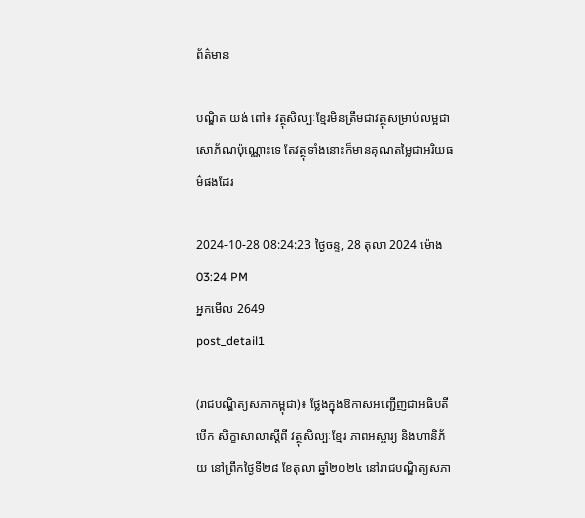ព័ត៌មាន

បណ្ឌិត យង់ ពៅ៖ វត្ថុសិល្បៈខ្មែរមិនត្រឹមជាវត្ថុសម្រាប់លម្អជាសោភ័ណប៉ុណ្ណោះទេ តែវត្ថុទាំងនោះក៏មានគុណតម្លៃជាអរិយធម៌ផងដែរ

2024-10-28 08:24:23 ថ្ងៃចន្ទ, 28 តុលា 2024 ម៉ោង 03:24 PM
អ្នកមើល 2649
post_detail1

(រាជបណ្ឌិត្យសភាកម្ពុជា)៖ ថ្លែងក្នុងឱកាសអញ្ជើញជាអធិបតីបើក សិក្ខាសាលាស្ដីពី វត្ថុសិល្បៈខ្មែរ ភាពអស្ចារ្យ និងហានិភ័យ នៅព្រឹកថ្ងៃទី២៨ ខែតុលា ឆ្នាំ២០២៤ នៅរាជបណ្ឌិត្យសភា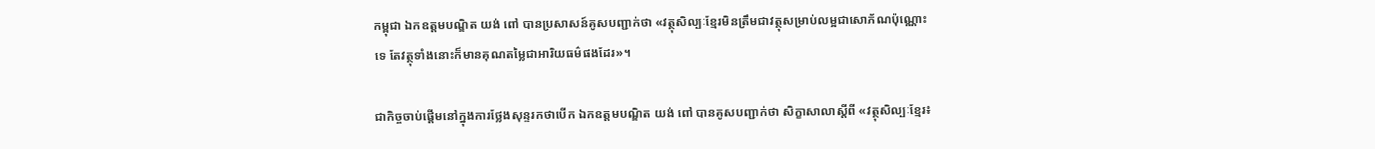កម្ពុជា ឯកឧត្ដមបណ្ឌិត យង់ ពៅ បានប្រសាសន៍គូសបញ្ជាក់ថា «វត្ថុសិល្បៈខ្មែរមិនត្រឹមជាវត្ថុសម្រាប់លម្អជាសោភ័ណប៉ុណ្ណោះទេ តែវត្ថុទាំងនោះក៏មានគុណតម្លៃជាអារិយធម៌ផងដែរ»។

ជាកិច្ចចាប់ផ្ដើមនៅក្នុងការថ្លែងសុន្ទរកថាបើក ឯកឧត្ដមបណ្ឌិត យង់ ពៅ បានគូសបញ្ជាក់ថា សិក្ខាសាលាស្ដីពី «វត្ថុសិល្បៈខ្មែរ៖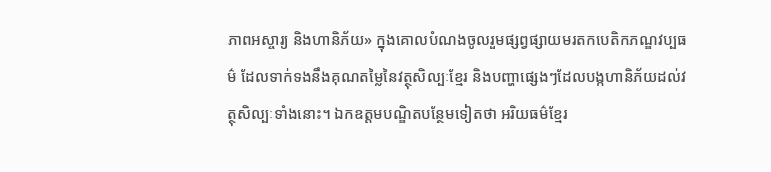ភាពអស្ចារ្យ និងហានិភ័យ» ក្នុងគោលបំណងចូលរួមផ្សព្វផ្សាយមរតកបេតិកភណ្ឌវប្បធម៌ ដែលទាក់ទងនឹងគុណតម្លៃនៃវត្ថុសិល្បៈខ្មែរ និងបញ្ហាផ្សេងៗដែលបង្កហានិភ័យដល់វត្ថុសិល្បៈទាំងនោះ។ ឯកឧត្ដមបណ្ឌិតបន្ថែមទៀតថា អរិយធម៌ខ្មែរ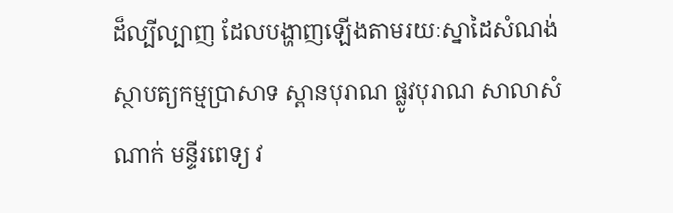ដ៏ល្បីល្បាញ ដែលបង្ហាញឡើងតាមរយៈស្នាដៃសំណង់ស្ថាបត្យកម្មប្រាសាទ ស្ពានបុរាណ ផ្លូវបុរាណ សាលាសំណាក់ មន្ទីរពេទ្យ វ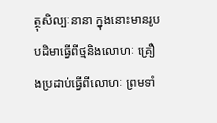ត្ថុសិល្បៈនានា ក្នុងនោះមានរូបបដិមាធ្វើពីថ្មនិងលោហៈ គ្រឿងប្រដាប់ធ្វើពីលោហៈ ព្រមទាំ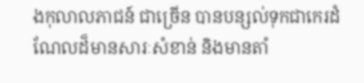ងកុលាលភាជន៍ ជាច្រើន បានបន្សល់ទុកជាកេរដំណែលដ៏មានសារៈសំខាន់ និងមានតាំ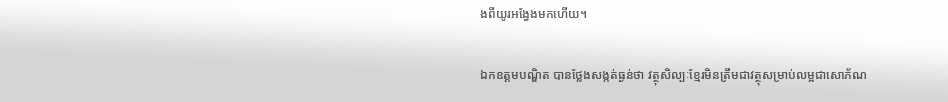ងពីយូរអង្វែងមកហើយ។

ឯកឧត្ដមបណ្ឌិត បានថ្លែងសង្កត់ធ្ងន់ថា វត្ថុសិល្បៈខ្មែរមិនត្រឹមជាវត្ថុសម្រាប់លម្អជាសោភ័ណ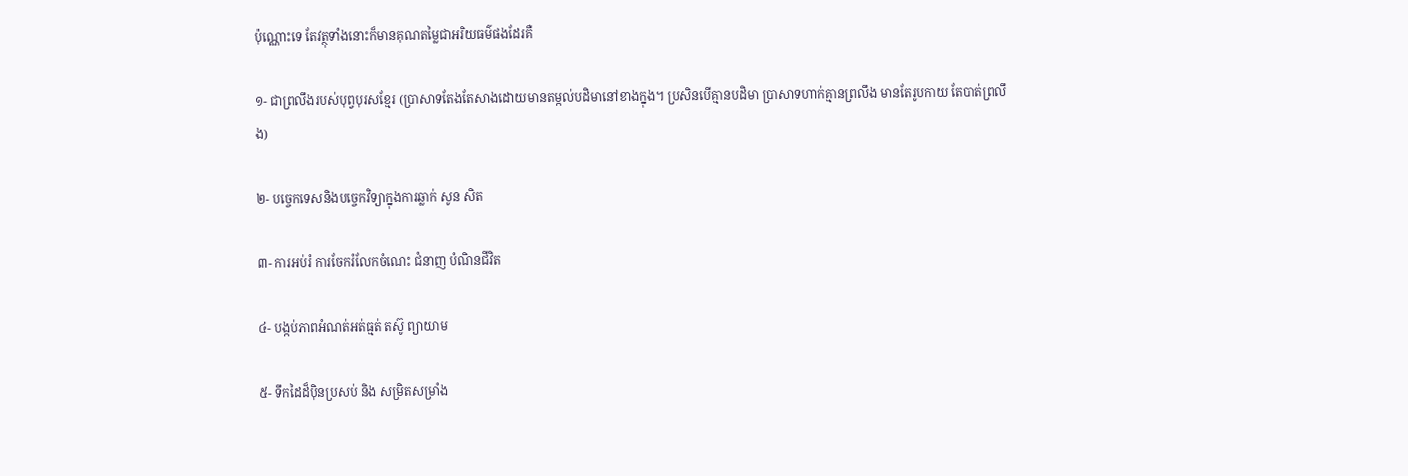ប៉ុណ្ណោះទេ តែវត្ថុទាំងនោះក៏មានគុណតម្លៃជាអរិយធម៌ផងដែរគឺ

១- ជាព្រលឹងរបស់បុព្វបុរសខ្មែរ (ប្រាសាទតែងតែសាងដោយមានតម្កល់បដិមានៅខាងក្នុង។ ប្រសិនបើគ្មានបដិមា ប្រាសាទហាក់គ្មានព្រលឹង មានតែរូបកាយ តែបាត់ព្រលឹង)

២- បច្ចេកទេសនិងបច្ចេកវិទ្យាក្នុងការឆ្លាក់ សូន សិត

៣- ការអប់រំ ការចែករំលែកចំណេះ ជំនាញ បំណិនជីវិត

៤- បង្កប់ភាពអំណត់អត់ធ្មត់ តស៊ូ ព្យាយាម

៥- ទឹកដៃដ៏ប៉ិនប្រសប់ និង សម្រិតសម្រាំង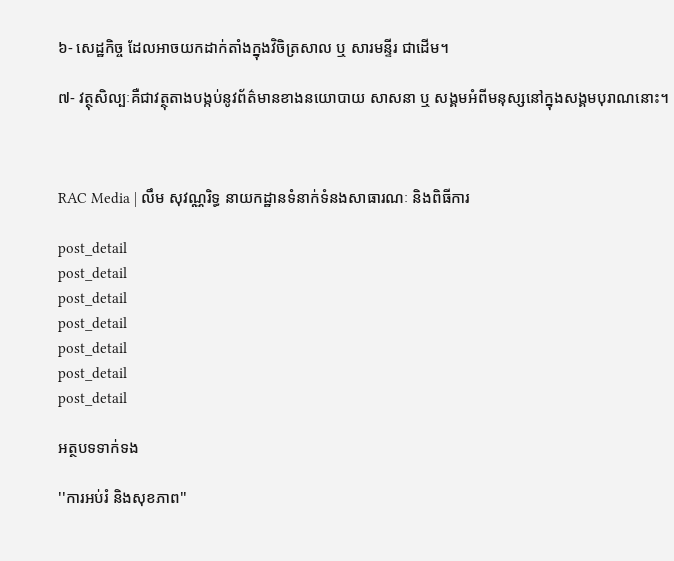៦- សេដ្ឋកិច្ច ដែលអាចយកដាក់តាំងក្នុងវិចិត្រសាល ឬ សារមន្ទីរ ជាដើម។

៧- វត្ថុសិល្បៈគឺជាវត្ថុតាងបង្កប់នូវព័ត៌មានខាងនយោបាយ សាសនា ឬ សង្គមអំពីមនុស្សនៅក្នុងសង្គមបុរាណនោះ។



RAC Media | លឹម សុវណ្ណរិទ្ធ នាយកដ្ឋានទំនាក់ទំនងសាធារណៈ និងពិធីការ

post_detail
post_detail
post_detail
post_detail
post_detail
post_detail
post_detail

អត្ថបទទាក់ទង

''ការអប់រំ និងសុខភាព''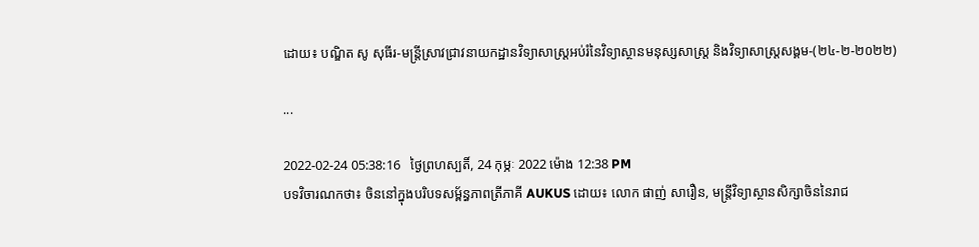ដោយ៖ បណ្ឌិត សូ សុធីរ-មន្ត្រីស្រាវជ្រាវនាយកដ្ឋានវិទ្យាសាស្ត្រអប់រំនៃវិទ្យាស្ថានមនុស្សសាស្ត្រ និងវិទ្យាសាស្ត្រសង្គម-(២៤-២-២០២២)

...

2022-02-24 05:38:16   ថ្ងៃព្រហស្បតិ៍, 24 កុម្ភៈ 2022 ម៉ោង 12:38 PM
បទវិចារណកថា៖ ចិននៅក្នុងបរិបទសម្ព័ន្ធភាពត្រីភាគី AUKUS ដោយ៖ លោក ផាញ់ សារឿន, មន្ត្រីវិទ្យាស្ថានសិក្សាចិននៃរាជ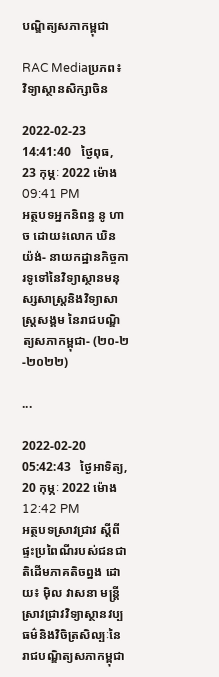បណ្ឌិត្យសភាកម្ពុជា

RAC Mediaប្រភព៖ វិទ្យាស្ថានសិក្សាចិន

2022-02-23 14:41:40   ថ្ងៃពុធ, 23 កុម្ភៈ 2022 ម៉ោង 09:41 PM
អត្ថបទអ្នកនិពន្ធ នូ ហាច ដោយ៖លោក ឃិន យ៉ង់- នាយកដ្ឋានកិច្ចការទូទៅនៃវិទ្យាស្ថានមនុស្សសាស្ត្រនិងវិទ្យាសាស្ត្រសង្គម នៃរាជបណ្ឌិត្យសភាកម្ពុជា- (២០-២-២០២២)

...

2022-02-20 05:42:43   ថ្ងៃអាទិត្យ, 20 កុម្ភៈ 2022 ម៉ោង 12:42 PM
អត្ថបទស្រាវជ្រាវ ស្ដីពី ផ្ទះប្រពៃណីរបស់ជនជាតិដើមភាគតិចព្នង ដោយ៖ ម៉ិល វាសនា មន្ត្រីស្រាវជ្រាវវិទ្យាស្ថានវប្បធម៌និងវិចិត្រសិល្បៈនៃរាជបណ្ឌិត្យសភាកម្ពុជា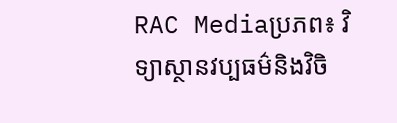RAC Mediaប្រភព៖ វិទ្យាស្ថានវប្បធម៌និងវិចិ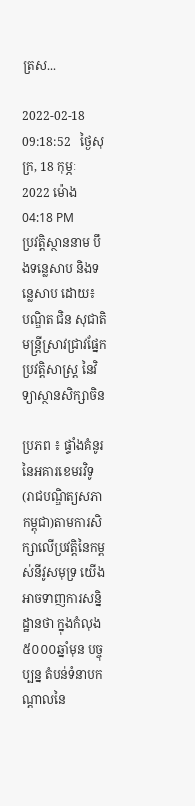ត្រស...

2022-02-18 09:18:52   ថ្ងៃសុក្រ, 18 កុម្ភៈ 2022 ម៉ោង 04:18 PM
ប្រវត្តិស្ថាននាម បឹងទន្លេសាប និងទន្លេសាប ដោយ៖ បណ្ឌិត ជិន សុជាតិ មន្រ្តីស្រាវជ្រាវផ្នែកប្រវត្តិសាស្រ្ត នៃវិទ្យាស្ថានសិក្សាចិន

ប្រភព ៖ ផ្ទាំងគំនូរនៃអគារខេមរវិទូ(រាជបណ្ឌិត្យសភាកម្ពុជា)តាមការសិក្សាលើប្រវត្តិនៃកម្ពស់នីវូសមុទ្រ យើងអាចទាញការសន្និដ្ឋានថា ក្នុងកំលុង៥០០០ឆ្នាំមុន បច្ចុប្បន្ន តំបន់ទំនាបកណ្តាលនៃ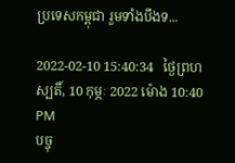ប្រទេសកម្ពុជា រួមទាំងបឹងទ...

2022-02-10 15:40:34   ថ្ងៃព្រហស្បតិ៍, 10 កុម្ភៈ 2022 ម៉ោង 10:40 PM
បច្ចុ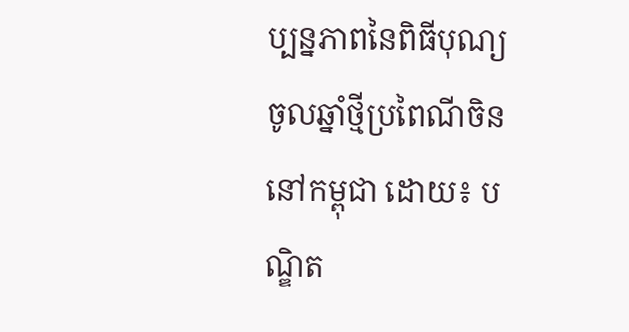ប្បន្នភាពនៃពិធីបុណ្យចូលឆ្នាំថ្មីប្រពៃណីចិននៅកម្ពុជា ដោយ៖ បណ្ឌិត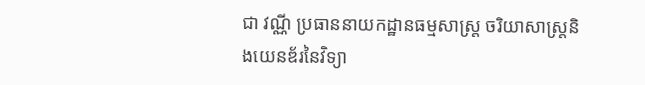ជា វណ្ណី ប្រធាននាយកដ្ឋានធម្មសាស្រ្ត ចរិយាសាស្រ្តនិងយេនឌ័រនៃវិទ្យា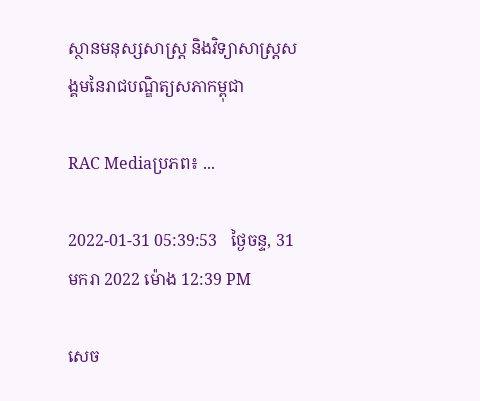ស្ថានមនុស្សសាស្រ្ត និងវិទ្យាសាស្រ្តសង្គមនៃរាជបណ្ឌិត្យសភាកម្ពុជា

RAC Mediaប្រភព៖ ...

2022-01-31 05:39:53   ថ្ងៃចន្ទ, 31 មករា 2022 ម៉ោង 12:39 PM

សេច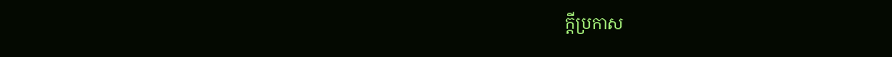ក្តីប្រកាស